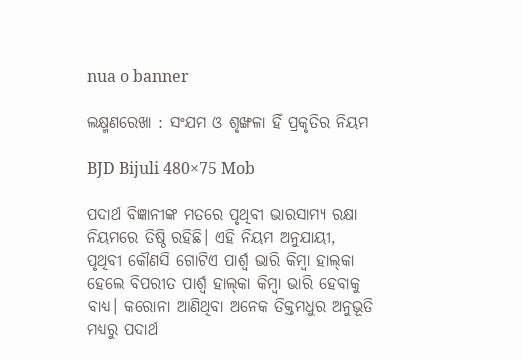nua o banner

ଲକ୍ଷ୍ମଣରେଖା : ସଂଯମ ଓ ଶୃଙ୍ଖଳା ହିଁ ପ୍ରକୃତିର ନିୟମ

BJD Bijuli 480×75 Mob

ପଦାର୍ଥ ବିଜ୍ଞାନୀଙ୍କ ମତରେ ପୃଥିବୀ ଭାରସାମ୍ୟ ରକ୍ଷା ନିୟମରେ ତିଷ୍ଠି ରହିଛି। ଏହି ନିୟମ ଅନୁଯାୟୀ, ପୃଥିବୀ କୌଣସି ଗୋଟିଏ ପାର୍ଶ୍ବ ଭାରି କିମ୍ବା ହାଲ୍‍କା ହେଲେ ବିପରୀତ ପାର୍ଶ୍ବ ହାଲ୍‍କା କିମ୍ବା ଭାରି ହେବାକୁ ବାଧ୍ୟ। କରୋନା ଆଣିଥିବା ଅନେକ ତିକ୍ତମଧୁର ଅନୁଭୂତି ମଧ୍ୟରୁ ପଦାର୍ଥ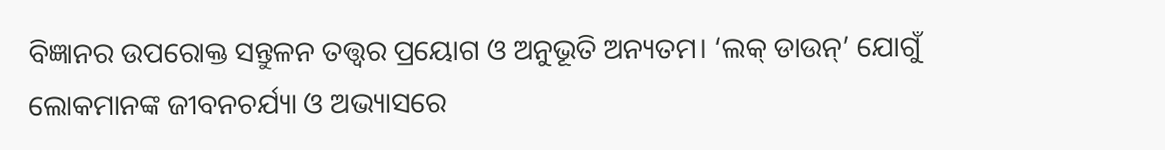ବିଜ୍ଞାନର ଉପରୋକ୍ତ ସନ୍ତୁଳନ ତତ୍ତ୍ୱର ପ୍ରୟୋଗ ଓ ଅନୁଭୂତି ଅନ୍ୟତମ। ‘ଲକ୍‍ ଡାଉନ୍‍’ ଯୋଗୁଁ ଲୋକମାନଙ୍କ ଜୀବନଚର୍ଯ୍ୟା ଓ ଅଭ୍ୟାସରେ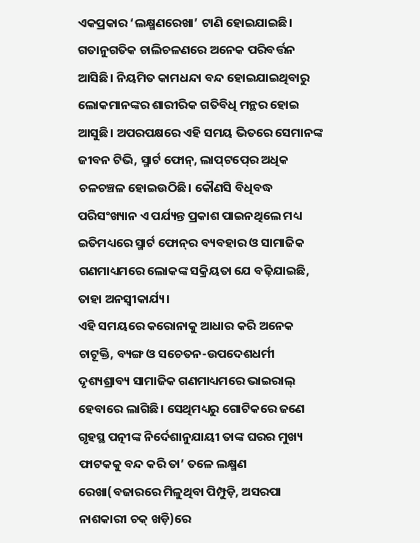ଏକପ୍ରକାର ‘ଲକ୍ଷ୍ମଣରେଖା’ ଟାଣି ହୋଇଯାଇଛି। ଗତାନୁଗତିକ ଚାଲିଚଳଣରେ ଅନେକ ପରିବର୍ତ୍ତନ ଆସିଛି। ନିୟମିତ କାମଧନ୍ଦା ବନ୍ଦ ହୋଇଯାଇଥିବାରୁ ଲୋକମାନଙ୍କର ଶାରୀରିକ ଗତିବିଧି ମନ୍ଥର ହୋଇ ଆସୁଛି। ଅପରପକ୍ଷରେ ଏହି ସମୟ ଭିତରେ ସେମାନଙ୍କ ଜୀବନ ଟିଭି, ସ୍ମାର୍ଟ ଫୋନ୍‍, ଲାପ୍‍ଟପ୍‍ରେ ଅଧିକ ଚଳଚଞ୍ଚଳ ହୋଇଉଠିଛି। କୌଣସି ବିଧିବଦ୍ଧ ପରିସଂଖ୍ୟାନ ଏ ପର୍ଯ୍ୟନ୍ତ ପ୍ରକାଶ ପାଇନଥିଲେ ମଧ୍ୟ ଇତିମଧ୍ୟରେ ସ୍ମାର୍ଟ ଫୋନ୍‍ର ବ୍ୟବହାର ଓ ସାମାଜିକ ଗଣମାଧ୍ୟମରେ ଲୋକଙ୍କ ସକ୍ରିୟତା ଯେ ବଢ଼ିଯାଇଛି, ତାହା ଅନସ୍ୱୀକାର୍ଯ୍ୟ।
ଏହି ସମୟରେ କରୋନାକୁ ଆଧାର କରି ଅନେକ ଚାଟୂକ୍ତି, ବ୍ୟଙ୍ଗ ଓ ସଚେତନ-ଉପଦେଶଧର୍ମୀ ଦୃଶ୍ୟଶ୍ରାବ୍ୟ ସାମାଜିକ ଗଣମାଧ୍ୟମରେ ଭାଇରାଲ୍‍ ହେବାରେ ଲାଗିଛି। ସେଥିମଧ୍ୟରୁ ଗୋଟିକରେ ଜଣେ ଗୃହସ୍ଥ ପତ୍ନୀଙ୍କ ନିର୍ଦେଶାନୁଯାୟୀ ତାଙ୍କ ଘରର ମୁଖ୍ୟ ଫାଟକକୁ ବନ୍ଦ କରି ତା’ ତଳେ ଲକ୍ଷ୍ମଣ ରେଖା(ବଜାରରେ ମିଳୁଥିବା ପିମ୍ପୁଡ଼ି, ଅସରପା ନାଶକାରୀ ଚକ୍‍ ଖଡ଼ି)ରେ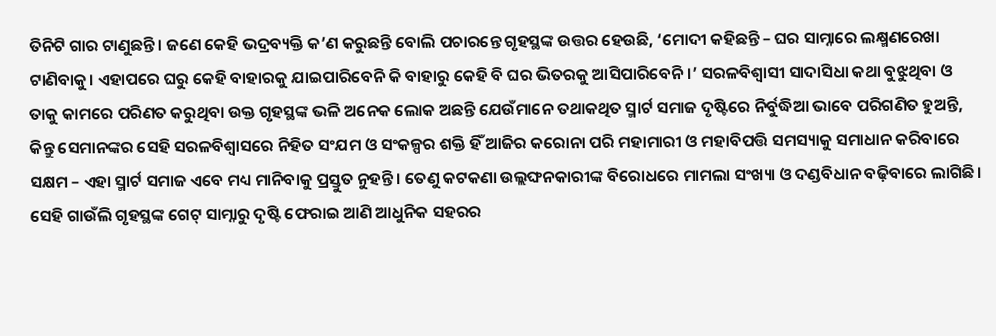ତିନିଟି ଗାର ଟାଣୁଛନ୍ତି। ଜଣେ କେହି ଭଦ୍ରବ୍ୟକ୍ତି କ’ଣ କରୁଛନ୍ତି ବୋଲି ପଚାରନ୍ତେ ଗୃହସ୍ଥଙ୍କ ଉତ୍ତର ହେଉଛି, ‘ମୋଦୀ କହିଛନ୍ତି – ଘର ସାମ୍ନାରେ ଲକ୍ଷ୍ମଣରେଖା ଟାଣିବାକୁ। ଏହାପରେ ଘରୁ କେହି ବାହାରକୁ ଯାଇପାରିବେନି କି ବାହାରୁ କେହି ବି ଘର ଭିତରକୁ ଆସିପାରିବେନି।’ ସରଳବିଶ୍ୱାସୀ ସାଦାସିଧା କଥା ବୁଝୁଥିବା ଓ ତାକୁ କାମରେ ପରିଣତ କରୁଥିବା ଉକ୍ତ ଗୃହସ୍ଥଙ୍କ ଭଳି ଅନେକ ଲୋକ ଅଛନ୍ତି ଯେଉଁମାନେ ତଥାକଥିତ ସ୍ମାର୍ଟ ସମାଜ ଦୃଷ୍ଟିରେ ନିର୍ବୁଦ୍ଧିଆ ଭାବେ ପରିଗଣିତ ହୁଅନ୍ତି, କିନ୍ତୁ ସେମାନଙ୍କର ସେହି ସରଳବିଶ୍ୱାସରେ ନିହିତ ସଂଯମ ଓ ସଂକଳ୍ପର ଶକ୍ତି ହିଁ ଆଜିର କରୋନା ପରି ମହାମାରୀ ଓ ମହାବିପତ୍ତି ସମସ୍ୟାକୁ ସମାଧାନ କରିବାରେ ସକ୍ଷମ – ଏହା ସ୍ମାର୍ଟ ସମାଜ ଏବେ ମଧ୍ୟ ମାନିବାକୁ ପ୍ରସ୍ତୁତ ନୁହନ୍ତି। ତେଣୁ କଟକଣା ଉଲ୍ଲଙ୍ଘନକାରୀଙ୍କ ବିରୋଧରେ ମାମଲା ସଂଖ୍ୟା ଓ ଦଣ୍ଡବିଧାନ ବଢ଼ିବାରେ ଲାଗିଛି।
ସେହି ଗାଉଁଲି ଗୃହସ୍ଥଙ୍କ ଗେଟ୍‍ ସାମ୍ନାରୁ ଦୃଷ୍ଟି ଫେରାଇ ଆଣି ଆଧୁନିକ ସହରର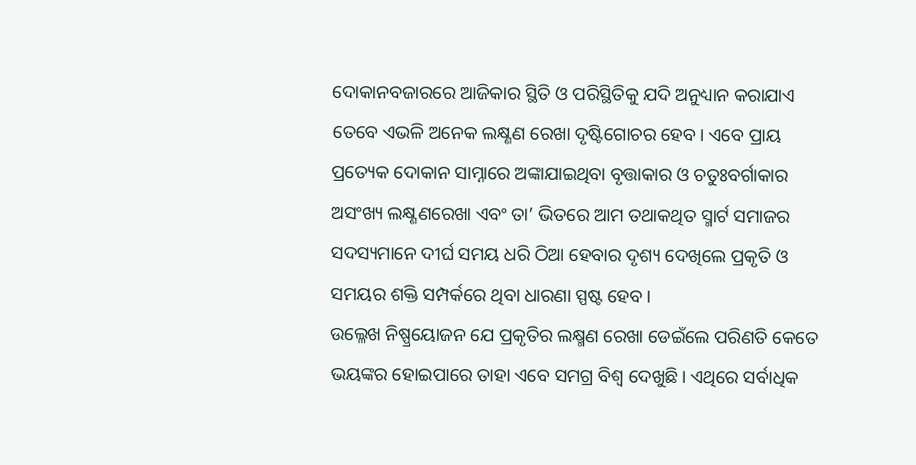ଦୋକାନବଜାରରେ ଆଜିକାର ସ୍ଥିତି ଓ ପରିସ୍ଥିତିକୁ ଯଦି ଅନୁଧ୍ୟାନ କରାଯାଏ ତେବେ ଏଭଳି ଅନେକ ଲକ୍ଷ୍ଣଣ ରେଖା ଦୃଷ୍ଟିଗୋଚର ହେବ। ଏବେ ପ୍ରାୟ ପ୍ରତ୍ୟେକ ଦୋକାନ ସାମ୍ନାରେ ଅଙ୍କାଯାଇଥିବା ବୃତ୍ତାକାର ଓ ଚତୁଃବର୍ଗାକାର ଅସଂଖ୍ୟ ଲକ୍ଷ୍ଣଣରେଖା ଏବଂ ତା’ ଭିତରେ ଆମ ତଥାକଥିତ ସ୍ମାର୍ଟ ସମାଜର ସଦସ୍ୟମାନେ ଦୀର୍ଘ ସମୟ ଧରି ଠିଆ ହେବାର ଦୃଶ୍ୟ ଦେଖିଲେ ପ୍ରକୃତି ଓ ସମୟର ଶକ୍ତି ସମ୍ପର୍କରେ ଥିବା ଧାରଣା ସ୍ପଷ୍ଟ ହେବ।
ଉଲ୍ଳେଖ ନିଷ୍ପ୍ରୟୋଜନ ଯେ ପ୍ରକୃତିର ଲକ୍ଷ୍ମଣ ରେଖା ଡେଇଁଲେ ପରିଣତି କେତେ ଭୟଙ୍କର ହୋଇପାରେ ତାହା ଏବେ ସମଗ୍ର ବିଶ୍ୱ ଦେଖୁଛି। ଏଥିରେ ସର୍ବାଧିକ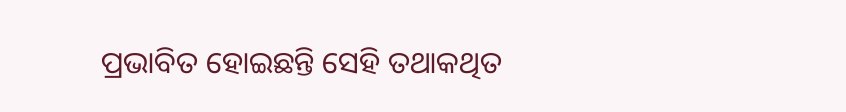ପ୍ରଭାବିତ ହୋଇଛନ୍ତି ସେହି ତଥାକଥିତ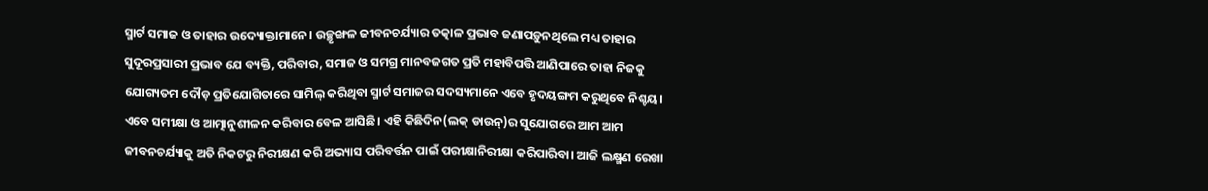ସ୍ମାର୍ଟ ସମାଜ ଓ ତାହାର ଉଦ୍ୟୋକ୍ତାମାନେ। ଉଚ୍ଛୃଙ୍ଖଳ ଜୀବନଚର୍ଯ୍ୟାର ତତ୍କାଳ ପ୍ରଭାବ ଜଣାପଡ଼ୁନଥିଲେ ମଧ୍ୟ ତାହାର ସୁଦୂରପ୍ରସାରୀ ପ୍ରଭାବ ଯେ ବ୍ୟକ୍ତି, ପରିବାର, ସମାଜ ଓ ସମଗ୍ର ମାନବଜଗତ ପ୍ରତି ମହାବିପତ୍ତି ଆଣିପାରେ ତାହା ନିଜକୁ ଯୋଗ୍ୟତମ ଦୌଡ଼ ପ୍ରତିଯୋଗିତାରେ ସାମିଲ୍‍ କରିଥିବା ସ୍ମାର୍ଟ ସମାଜର ସଦସ୍ୟମାନେ ଏବେ ହୃଦୟଙ୍ଗମ କରୁଥିବେ ନିଶ୍ଚୟ।
ଏବେ ସମୀକ୍ଷା ଓ ଆତ୍ମାନୁଶୀଳନ କରିବାର ବେଳ ଆସିଛି। ଏହି କିଛିଦିନ(ଲକ୍‍ ଡାଉନ୍‍)ର ସୁଯୋଗରେ ଆମ ଆମ ଜୀବନଚର୍ଯ୍ୟାକୁ ଅତି ନିକଟରୁ ନିରୀକ୍ଷଣ କରି ଅଭ୍ୟାସ ପରିବର୍ତ୍ତନ ପାଇଁ ପରୀକ୍ଷାନିରୀକ୍ଷା କରିପାରିବା। ଆଜି ଲକ୍ଷ୍ମଣ ରେଖା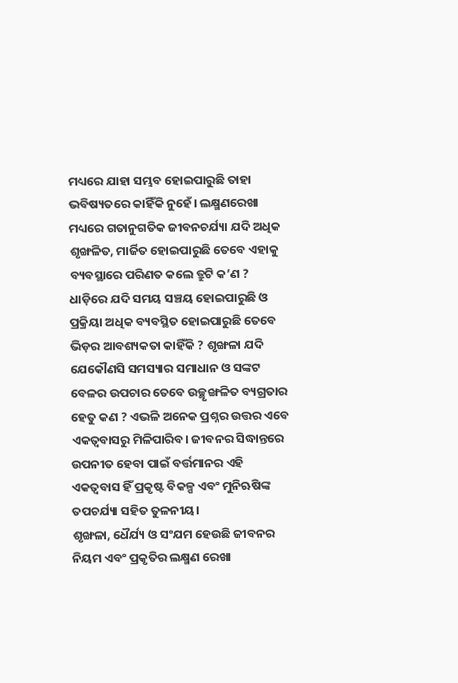ମଧ୍ୟରେ ଯାହା ସମ୍ଭବ ହୋଇପାରୁଛି ତାହା ଭବିଷ୍ୟତରେ କାହିଁକି ନୁହେଁ। ଲକ୍ଷ୍ମଣରେଖା ମଧ୍ୟରେ ଗତାନୁଗତିକ ଜୀବନଚର୍ଯ୍ୟା ଯଦି ଅଧିକ ଶୃଙ୍ଖଳିତ, ମାର୍ଜିତ ହୋଇପାରୁଛି ତେବେ ଏହାକୁ ବ୍ୟବସ୍ଥାରେ ପରିଣତ କଲେ ତ୍ରୁଟି କ’ଣ ? ଧାଡ଼ିରେ ଯଦି ସମୟ ସଞ୍ଚୟ ହୋଇପାରୁଛି ଓ ପ୍ରକ୍ରିୟା ଅଧିକ ବ୍ୟବସ୍ଥିତ ହୋଇପାରୁଛି ତେବେ ଭିଡ଼ର ଆବଶ୍ୟକତା କାହିଁକି ? ଶୃଙ୍ଖଳା ଯଦି ଯେକୌଣସି ସମସ୍ୟାର ସମାଧାନ ଓ ସଙ୍କଟ ବେଳର ଉପଚାର ତେବେ ଉଚ୍ଛୃଙ୍ଖଳିତ ବ୍ୟଗ୍ରତାର ହେତୁ କଣ ? ଏଭଳି ଅନେକ ପ୍ରଶ୍ନର ଉତ୍ତର ଏବେ ଏକତ୍ୱବାସରୁ ମିଳିପାରିବ। ଜୀବନର ସିଦ୍ଧାନ୍ତରେ ଉପନୀତ ହେବା ପାଇଁ ବର୍ତ୍ତମାନର ଏହି ଏକତ୍ୱବାସ ହିଁ ପ୍ରକୃଷ୍ଟ ବିକଳ୍ପ ଏବଂ ମୁନିଋଷିଙ୍କ ତପଚର୍ଯ୍ୟା ସହିତ ତୁଳନୀୟ।
ଶୃଙ୍ଖଳା, ଧୈର୍ଯ୍ୟ ଓ ସଂଯମ ହେଉଛି ଜୀବନର ନିୟମ ଏବଂ ପ୍ରକୃତିର ଲକ୍ଷ୍ମଣ ରେଖା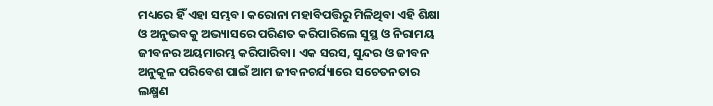ମଧ୍ୟରେ ହିଁ ଏହା ସମ୍ଭବ। କରୋନା ମହାବିପତ୍ତିରୁ ମିଳିଥିବା ଏହି ଶିକ୍ଷା ଓ ଅନୁଭବକୁ ଅଭ୍ୟାସରେ ପରିଣତ କରିପାରିଲେ ସୁସ୍ଥ ଓ ନିରାମୟ ଜୀବନର ଅୟମାରମ୍ଭ କରିପାରିବା। ଏକ ସରସ, ସୁନ୍ଦର ଓ ଜୀବନ ଅନୁକୂଳ ପରିବେଶ ପାଇଁ ଆମ ଜୀବନଚର୍ଯ୍ୟାରେ ସଚେତନତାର ଲକ୍ଷ୍ମଣ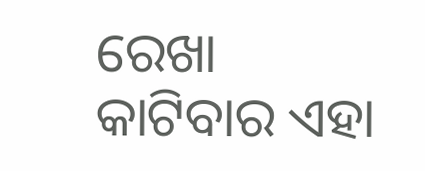ରେଖା କାଟିବାର ଏହା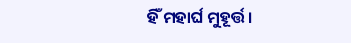ହିଁ ମହାର୍ଘ ମୁହୂର୍ତ୍ତ।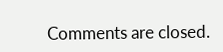Comments are closed.